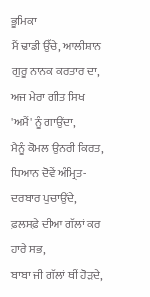ਭੂਮਿਕਾ
ਮੈਂ ਢਾਡੀ ਉੱਚੇ, ਆਲੀਸ਼ਾਨ ਗੁਰੂ ਨਾਨਕ ਕਰਤਾਰ ਦਾ,
ਅਜ ਮੇਰਾ ਗੀਤ ਸਿਖ 'ਅਮੈਂ' ਨੂੰ ਗਾਉਂਦਾ,
ਮੈਨੂੰ ਕੋਮਲ ਉਨਰੀ ਕਿਰਤ, ਧਿਆਨ ਦੋਵੇਂ ਅੰਮ੍ਰਿਤ-ਦਰਬਾਰ ਪੁਚਾਉਂਦੇ,
ਫ਼ਲਸਫ਼ੇ ਦੀਆ ਗੱਲਾਂ ਕਰ ਹਾਰੇ ਸਭ,
ਬਾਬਾ ਜੀ ਗੱਲਾਂ ਥੀਂ ਹੋੜਦੇ,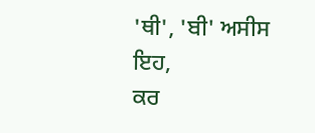'ਥੀ', 'ਬੀ' ਅਸੀਸ ਇਹ,
ਕਰ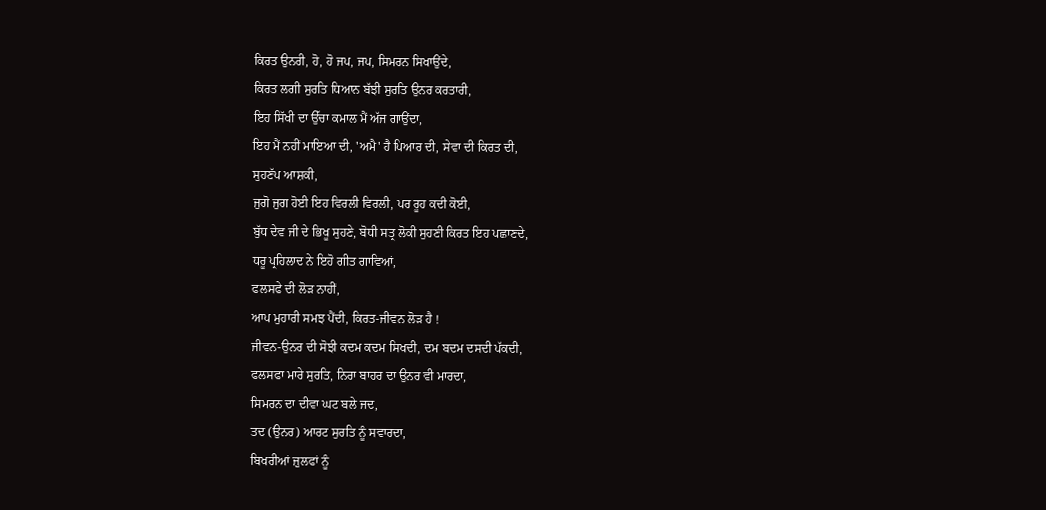ਕਿਰਤ ਉਨਰੀ, ਹੋ, ਹੋ ਜਪ, ਜਪ, ਸਿਮਰਨ ਸਿਖਾਉਂਦੇ,
ਕਿਰਤ ਲਗੀ ਸੁਰਤਿ ਧਿਆਨ ਬੱਝੀ ਸੁਰਤਿ ਉਨਰ ਕਰਤਾਰੀ,
ਇਹ ਸਿੱਖੀ ਦਾ ਉੱਚਾ ਕਮਾਲ ਮੈਂ ਅੱਜ ਗਾਉਂਦਾ,
ਇਹ ਮੈਂ ਨਹੀਂ ਮਾਇਆ ਦੀ, 'ਅਮੈ' ਹੈ ਪਿਆਰ ਦੀ, ਸੇਵਾ ਦੀ ਕਿਰਤ ਦੀ,
ਸੁਹਣੱਪ ਆਸ਼ਕੀ,
ਜੁਗੋ ਜੁਗ ਹੋਈ ਇਹ ਵਿਰਲੀ ਵਿਰਲੀ, ਪਰ ਰੂਹ ਕਦੀ ਕੋਈ,
ਬੁੱਧ ਦੇਵ ਜੀ ਦੇ ਭਿਖੂ ਸੁਹਣੇ, ਬੋਧੀ ਸਤ੍ਰ ਲੋਕੀ ਸੁਹਣੀ ਕਿਰਤ ਇਹ ਪਛਾਣਦੇ,
ਧਰੂ ਪ੍ਰਹਿਲਾਦ ਨੇ ਇਹੋ ਗੀਤ ਗਾਵਿਆਂ,
ਫਲਸਫੇ ਦੀ ਲੋੜ ਨਾਹੀਂ,
ਆਪ ਮੁਹਾਰੀ ਸਮਝ ਪੈਂਦੀ, ਕਿਰਤ-ਜੀਵਨ ਲੋੜ ਹੈ !
ਜੀਵਨ-ਉਨਰ ਦੀ ਸੋਝੀ ਕਦਮ ਕਦਮ ਸਿਖਦੀ, ਦਮ ਬਦਮ ਦਸਦੀ ਪੱਕਦੀ,
ਫਲਸਫਾ ਮਾਰੇ ਸੁਰਤਿ, ਨਿਰਾ ਬਾਹਰ ਦਾ ਉਨਰ ਵੀ ਮਾਰਦਾ,
ਸਿਮਰਨ ਦਾ ਦੀਵਾ ਘਟ ਬਲੇ ਜਦ,
ਤਦ (ਉਨਰ) ਆਰਟ ਸੁਰਤਿ ਨੂੰ ਸਵਾਰਦਾ,
ਬਿਖਰੀਆਂ ਜ਼ੁਲਫਾਂ ਨੂੰ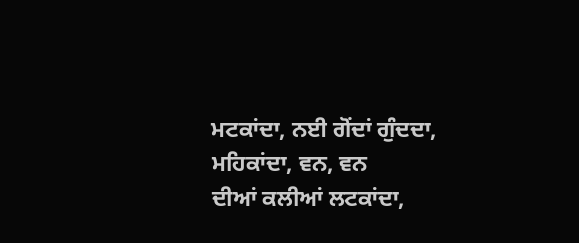ਮਟਕਾਂਦਾ, ਨਈ ਗੋਂਦਾਂ ਗੁੰਦਦਾ, ਮਹਿਕਾਂਦਾ, ਵਨ, ਵਨ
ਦੀਆਂ ਕਲੀਆਂ ਲਟਕਾਂਦਾ,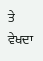ਤੇ ਵੇਖਦਾ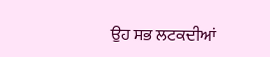ਉਹ ਸਭ ਲਟਕਦੀਆਂ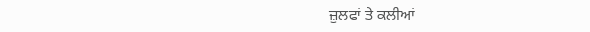ਜ਼ੁਲਫਾਂ ਤੇ ਕਲੀਆਂ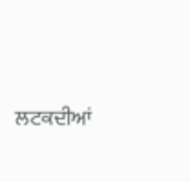ਲਟਕਦੀਆਂ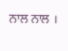ਨਾਲ ਨਾਲ ।